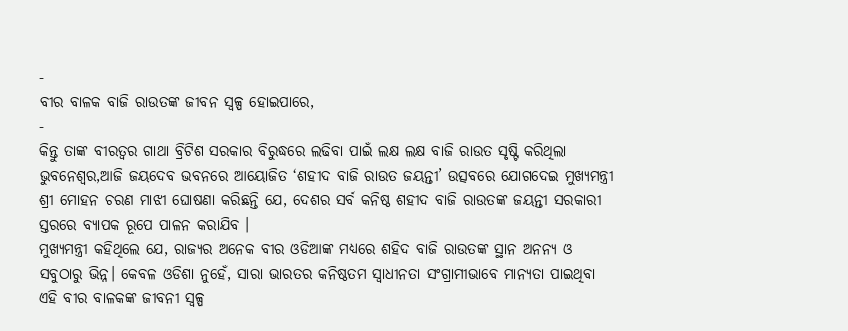-
ବୀର ବାଳକ ବାଜି ରାଉତଙ୍କ ଜୀବନ ସ୍ୱଳ୍ପ ହୋଇପାରେ,
-
କିନ୍ତୁ ତାଙ୍କ ବୀରତ୍ଵର ଗାଥା ବ୍ରିଟିଶ ସରକାର ବିରୁଦ୍ଧରେ ଲଢିବା ପାଇଁ ଲକ୍ଷ ଲକ୍ଷ ବାଜି ରାଉତ ସୃଷ୍ଟି କରିଥିଲା
ଭୁବନେଶ୍ୱର,ଆଜି ଜୟଦେବ ଭବନରେ ଆୟୋଜିତ ‘ଶହୀଦ ବାଜି ରାଉତ ଜୟନ୍ତୀ’ ଉତ୍ସବରେ ଯୋଗଦେଇ ମୁଖ୍ୟମନ୍ତ୍ରୀ ଶ୍ରୀ ମୋହନ ଚରଣ ମାଝୀ ଘୋଷଣା କରିଛନ୍ତି ଯେ, ଦେଶର ସର୍ବ କନିଷ୍ଠ ଶହୀଦ ବାଜି ରାଉତଙ୍କ ଜୟନ୍ତୀ ସରକାରୀ ସ୍ତରରେ ବ୍ୟାପକ ରୂପେ ପାଳନ କରାଯିବ ।
ମୁଖ୍ୟମନ୍ତ୍ରୀ କହିଥିଲେ ଯେ, ରାଜ୍ୟର ଅନେକ ବୀର ଓଡିଆଙ୍କ ମଧ୍ୟରେ ଶହିଦ ବାଜି ରାଉତଙ୍କ ସ୍ଥାନ ଅନନ୍ୟ ଓ ସବୁଠାରୁ ଭିନ୍ନ। କେବଳ ଓଡିଶା ନୁହେଁ, ସାରା ଭାରତର କନିଷ୍ଠତମ ସ୍ଵାଧୀନତା ସଂଗ୍ରାମୀଭାବେ ମାନ୍ୟତା ପାଇଥିବା ଏହି ବୀର ବାଳକଙ୍କ ଜୀବନୀ ସ୍ୱଳ୍ପ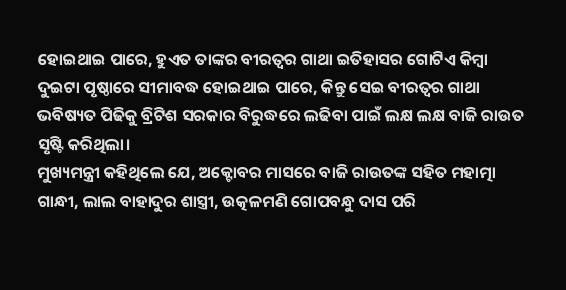ହୋଇଥାଇ ପାରେ, ହୁଏତ ତାଙ୍କର ବୀରତ୍ବର ଗାଥା ଇତିହାସର ଗୋଟିଏ କିମ୍ବା ଦୁଇଟା ପୃଷ୍ଠାରେ ସୀମାବଦ୍ଧ ହୋଇଥାଇ ପାରେ, କିନ୍ତୁ ସେଇ ବୀରତ୍ଵର ଗାଥା ଭବିଷ୍ୟତ ପିଢିକୁ ବ୍ରିଟିଶ ସରକାର ବିରୁଦ୍ଧରେ ଲଢିବା ପାଇଁ ଲକ୍ଷ ଲକ୍ଷ ବାଜି ରାଉତ ସୃଷ୍ଟି କରିଥିଲା।
ମୁଖ୍ୟମନ୍ତ୍ରୀ କହିଥିଲେ ଯେ, ଅକ୍ଟୋବର ମାସରେ ବାଜି ରାଉତଙ୍କ ସହିତ ମହାତ୍ମା ଗାନ୍ଧୀ, ଲାଲ ବାହାଦୁର ଶାସ୍ତ୍ରୀ, ଉତ୍କଳମଣି ଗୋପବନ୍ଧୁ ଦାସ ପରି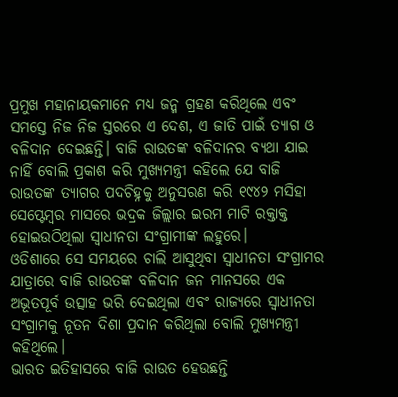ପ୍ରମୁଖ ମହାନାୟକମାନେ ମଧ୍ୟ ଜନ୍ମ ଗ୍ରହଣ କରିଥିଲେ ଏବଂ ସମସ୍ତେ ନିଜ ନିଜ ସ୍ତରରେ ଏ ଦେଶ, ଏ ଜାତି ପାଇଁ ତ୍ୟାଗ ଓ ବଳିଦାନ ଦେଇଛନ୍ତି। ବାଜି ରାଉତଙ୍କ ବଳିଦାନର ବ୍ୟଥା ଯାଇ ନାହିଁ ବୋଲି ପ୍ରକାଶ କରି ମୁଖ୍ୟମନ୍ତ୍ରୀ କହିଲେ ଯେ ବାଜି ରାଉତଙ୍କ ତ୍ୟାଗର ପଦଚିହ୍ନକୁ ଅନୁସରଣ କରି ୧୯୪୨ ମସିହା ସେପ୍ଟେମ୍ବର ମାସରେ ଭଦ୍ରକ ଜିଲ୍ଲାର ଇରମ ମାଟି ରକ୍ତାକ୍ତ ହୋଇଉଠିଥିଲା ସ୍ଵାଧୀନତା ସଂଗ୍ରାମୀଙ୍କ ଲହୁରେ।
ଓଡିଶାରେ ସେ ସମୟରେ ଚାଲି ଆସୁଥିବା ସ୍ଵାଧୀନତା ସଂଗ୍ରାମର ଯାତ୍ରାରେ ବାଜି ରାଉତଙ୍କ ବଳିଦାନ ଜନ ମାନସରେ ଏକ ଅଭୂତପୂର୍ବ ଉତ୍ସାହ ଭରି ଦେଇଥିଲା ଏବଂ ରାଜ୍ୟରେ ସ୍ଵାଧୀନତା ସଂଗ୍ରାମକୁ ନୂତନ ଦିଶା ପ୍ରଦାନ କରିଥିଲା ବୋଲି ମୁଖ୍ୟମନ୍ତ୍ରୀ କହିଥିଲେ।
ଭାରତ ଇତିହାସରେ ବାଜି ରାଉତ ହେଉଛନ୍ତି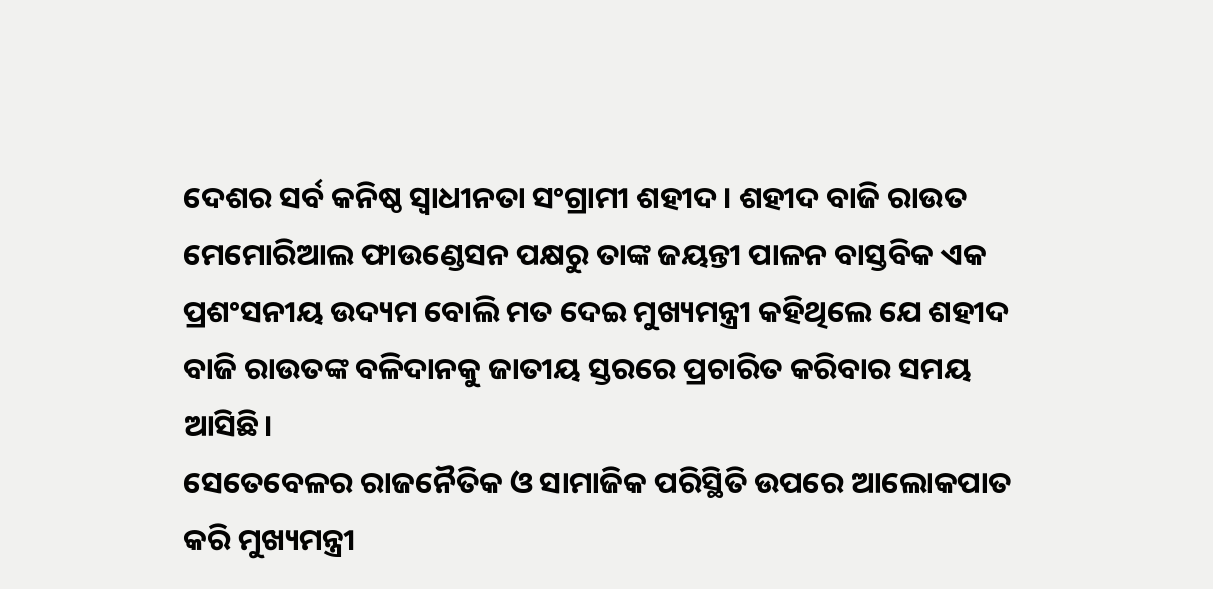ଦେଶର ସର୍ବ କନିଷ୍ଠ ସ୍ବାଧୀନତା ସଂଗ୍ରାମୀ ଶହୀଦ। ଶହୀଦ ବାଜି ରାଉତ ମେମୋରିଆଲ ଫାଉଣ୍ଡେସନ ପକ୍ଷରୁ ତାଙ୍କ ଜୟନ୍ତୀ ପାଳନ ବାସ୍ତବିକ ଏକ ପ୍ରଶଂସନୀୟ ଉଦ୍ୟମ ବୋଲି ମତ ଦେଇ ମୁଖ୍ୟମନ୍ତ୍ରୀ କହିଥିଲେ ଯେ ଶହୀଦ ବାଜି ରାଉତଙ୍କ ବଳିଦାନକୁ ଜାତୀୟ ସ୍ତରରେ ପ୍ରଚାରିତ କରିବାର ସମୟ ଆସିଛି।
ସେତେବେଳର ରାଜନୈତିକ ଓ ସାମାଜିକ ପରିସ୍ଥିତି ଉପରେ ଆଲୋକପାତ କରି ମୁଖ୍ୟମନ୍ତ୍ରୀ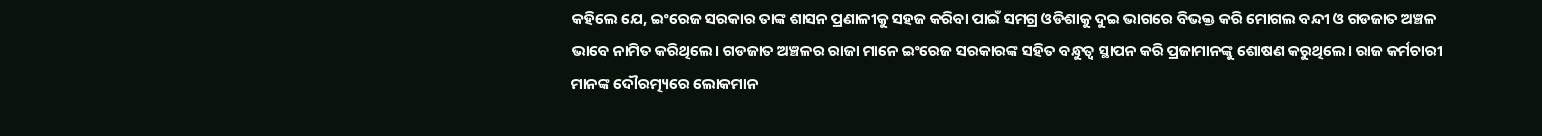କହିଲେ ଯେ, ଇଂରେଜ ସରକାର ତାଙ୍କ ଶାସନ ପ୍ରଣାଳୀକୁ ସହଜ କରିବା ପାଇଁ ସମଗ୍ର ଓଡିଶାକୁ ଦୁଇ ଭାଗରେ ବିଭକ୍ତ କରି ମୋଗଲ ବନ୍ଦୀ ଓ ଗଡଜାତ ଅଞ୍ଚଳ ଭାବେ ନାମିତ କରିଥିଲେ। ଗଡଜାତ ଅଞ୍ଚଳର ରାଜା ମାନେ ଇଂରେଜ ସରକାରଙ୍କ ସହିତ ବନ୍ଧୁତ୍ବ ସ୍ଥାପନ କରି ପ୍ରଜାମାନଙ୍କୁ ଶୋଷଣ କରୁଥିଲେ। ରାଜ କର୍ମଚାରୀ ମାନଙ୍କ ଦୌରତ୍ମ୍ୟରେ ଲୋକମାନ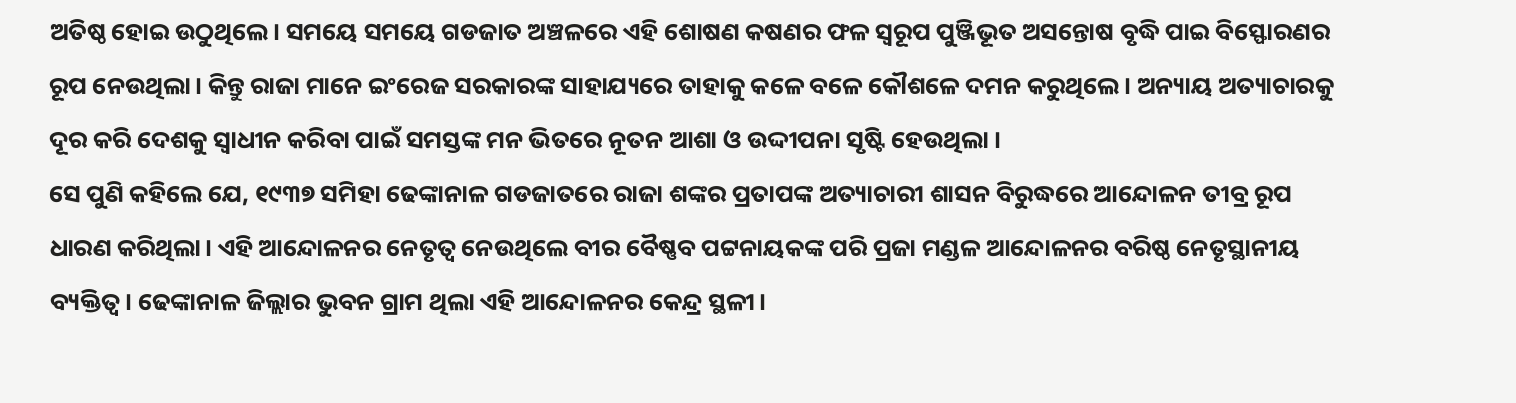ଅତିଷ୍ଠ ହୋଇ ଉଠୁଥିଲେ। ସମୟେ ସମୟେ ଗଡଜାତ ଅଞ୍ଚଳରେ ଏହି ଶୋଷଣ କଷଣର ଫଳ ସ୍ବରୂପ ପୁଞ୍ଜିଭୂତ ଅସନ୍ତୋଷ ବୃଦ୍ଧି ପାଇ ବିସ୍ଫୋରଣର ରୂପ ନେଉଥିଲା। କିନ୍ତୁ ରାଜା ମାନେ ଇଂରେଜ ସରକାରଙ୍କ ସାହାଯ୍ୟରେ ତାହାକୁ କଳେ ବଳେ କୌଶଳେ ଦମନ କରୁଥିଲେ। ଅନ୍ୟାୟ ଅତ୍ୟାଚାରକୁ ଦୂର କରି ଦେଶକୁ ସ୍ବାଧୀନ କରିବା ପାଇଁ ସମସ୍ତଙ୍କ ମନ ଭିତରେ ନୂତନ ଆଶା ଓ ଉଦ୍ଦୀପନା ସୃଷ୍ଟି ହେଉଥିଲା ।
ସେ ପୁଣି କହିଲେ ଯେ, ୧୯୩୭ ସମିହା ଢେଙ୍କାନାଳ ଗଡଜାତରେ ରାଜା ଶଙ୍କର ପ୍ରତାପଙ୍କ ଅତ୍ୟାଚାରୀ ଶାସନ ବିରୁଦ୍ଧରେ ଆନ୍ଦୋଳନ ତୀବ୍ର ରୂପ ଧାରଣ କରିଥିଲା। ଏହି ଆନ୍ଦୋଳନର ନେତୃତ୍ବ ନେଉଥିଲେ ବୀର ବୈଷ୍ଣବ ପଟ୍ଟନାୟକଙ୍କ ପରି ପ୍ରଜା ମଣ୍ଡଳ ଆନ୍ଦୋଳନର ବରିଷ୍ଠ ନେତୃସ୍ଥାନୀୟ ବ୍ୟକ୍ତିତ୍ବ। ଢେଙ୍କାନାଳ ଜିଲ୍ଲାର ଭୁବନ ଗ୍ରାମ ଥିଲା ଏହି ଆନ୍ଦୋଳନର କେନ୍ଦ୍ର ସ୍ଥଳୀ।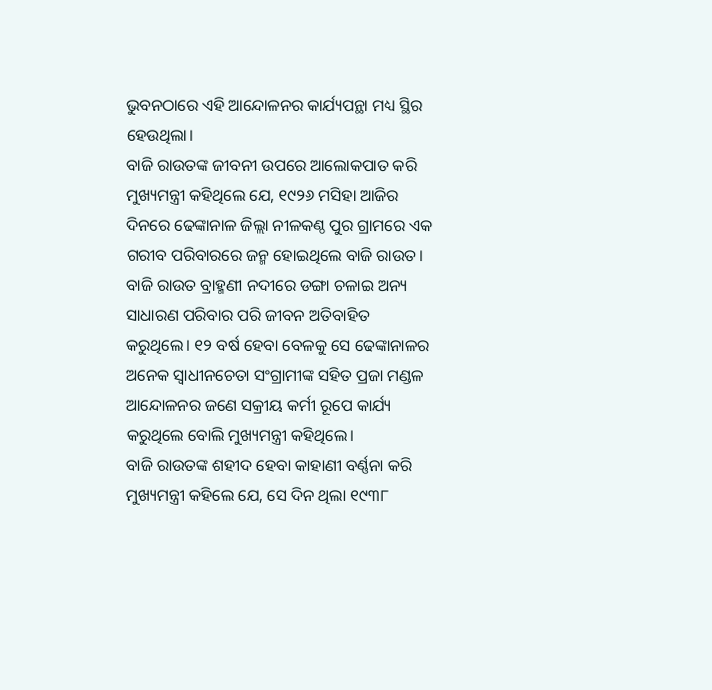ଭୁବନଠାରେ ଏହି ଆନ୍ଦୋଳନର କାର୍ଯ୍ୟପନ୍ଥା ମଧ୍ୟ ସ୍ଥିର ହେଉଥିଲା।
ବାଜି ରାଉତଙ୍କ ଜୀବନୀ ଉପରେ ଆଲୋକପାତ କରି ମୁଖ୍ୟମନ୍ତ୍ରୀ କହିଥିଲେ ଯେ, ୧୯୨୬ ମସିହା ଆଜିର ଦିନରେ ଢେଙ୍କାନାଳ ଜିଲ୍ଲା ନୀଳକଣ୍ଠ ପୁର ଗ୍ରାମରେ ଏକ ଗରୀବ ପରିବାରରେ ଜନ୍ମ ହୋଇଥିଲେ ବାଜି ରାଉତ। ବାଜି ରାଉତ ବ୍ରାହ୍ମଣୀ ନଦୀରେ ଡଙ୍ଗା ଚଳାଇ ଅନ୍ୟ ସାଧାରଣ ପରିବାର ପରି ଜୀବନ ଅତିବାହିତ କରୁଥିଲେ। ୧୨ ବର୍ଷ ହେବା ବେଳକୁ ସେ ଢେଙ୍କାନାଳର ଅନେକ ସ୍ବାଧୀନଚେତା ସଂଗ୍ରାମୀଙ୍କ ସହିତ ପ୍ରଜା ମଣ୍ଡଳ ଆନ୍ଦୋଳନର ଜଣେ ସକ୍ରୀୟ କର୍ମୀ ରୂପେ କାର୍ଯ୍ୟ କରୁଥିଲେ ବୋଲି ମୁଖ୍ୟମନ୍ତ୍ରୀ କହିଥିଲେ।
ବାଜି ରାଉତଙ୍କ ଶହୀଦ ହେବା କାହାଣୀ ବର୍ଣ୍ଣନା କରି ମୁଖ୍ୟମନ୍ତ୍ରୀ କହିଲେ ଯେ, ସେ ଦିନ ଥିଲା ୧୯୩୮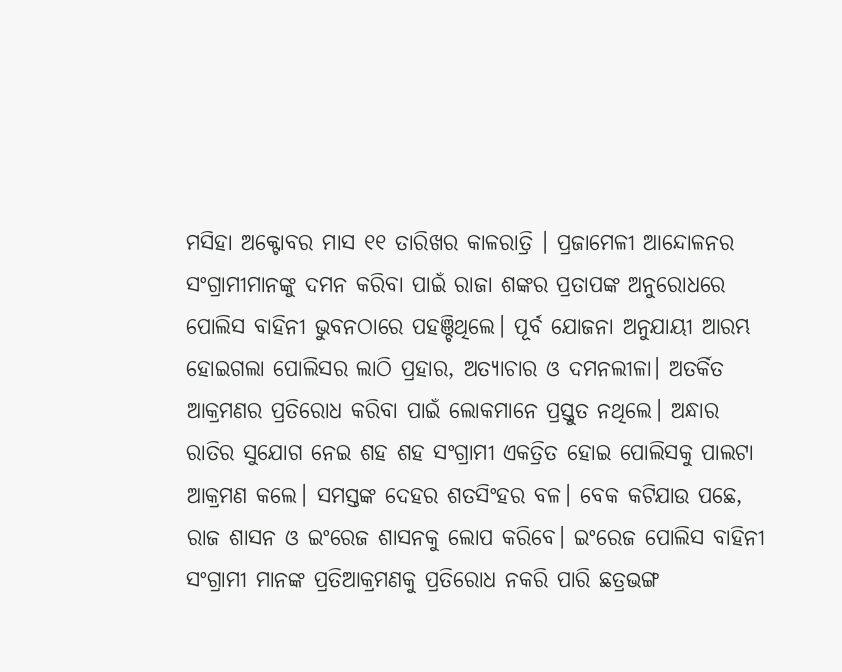ମସିହା ଅକ୍ଟୋବର ମାସ ୧୧ ତାରିଖର କାଳରାତ୍ରି । ପ୍ରଜାମେଳୀ ଆନ୍ଦୋଳନର ସଂଗ୍ରାମୀମାନଙ୍କୁ ଦମନ କରିବା ପାଇଁ ରାଜା ଶଙ୍କର ପ୍ରତାପଙ୍କ ଅନୁରୋଧରେ ପୋଲିସ ବାହିନୀ ଭୁବନଠାରେ ପହଞ୍ଚିଥିଲେ। ପୂର୍ବ ଯୋଜନା ଅନୁଯାୟୀ ଆରମ୍ଭ ହୋଇଗଲା ପୋଲିସର ଲାଠି ପ୍ରହାର, ଅତ୍ୟାଚାର ଓ ଦମନଲୀଳା। ଅତର୍କିତ ଆକ୍ରମଣର ପ୍ରତିରୋଧ କରିବା ପାଇଁ ଲୋକମାନେ ପ୍ରସ୍ତୁତ ନଥିଲେ। ଅନ୍ଧାର ରାତିର ସୁଯୋଗ ନେଇ ଶହ ଶହ ସଂଗ୍ରାମୀ ଏକତ୍ରିତ ହୋଇ ପୋଲିସକୁ ପାଲଟା ଆକ୍ରମଣ କଲେ। ସମସ୍ତଙ୍କ ଦେହର ଶତସିଂହର ବଳ। ବେକ କଟିଯାଉ ପଛେ, ରାଜ ଶାସନ ଓ ଇଂରେଜ ଶାସନକୁ ଲୋପ କରିବେ। ଇଂରେଜ ପୋଲିସ ବାହିନୀ ସଂଗ୍ରାମୀ ମାନଙ୍କ ପ୍ରତିଆକ୍ରମଣକୁ ପ୍ରତିରୋଧ ନକରି ପାରି ଛତ୍ରଭଙ୍ଗ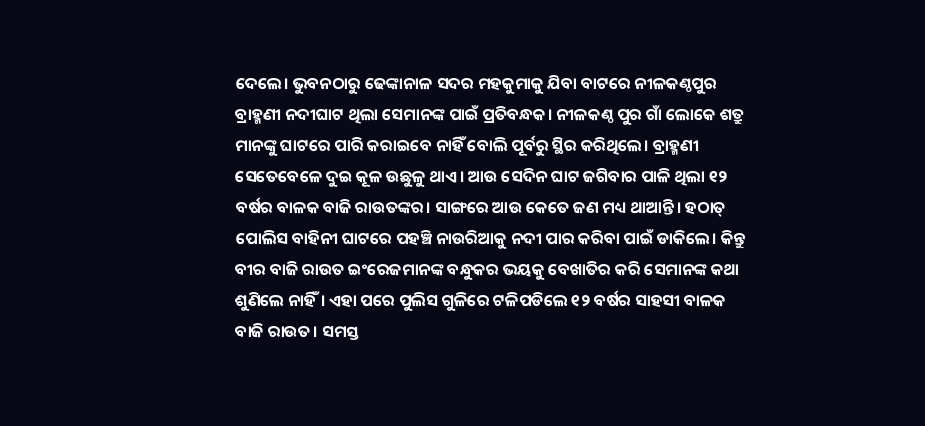ଦେଲେ। ଭୁବନଠାରୁ ଢେଙ୍କାନାଳ ସଦର ମହକୁମାକୁ ଯିବା ବାଟରେ ନୀଳକଣ୍ଠପୁର ବ୍ରାହ୍ମଣୀ ନଦୀଘାଟ ଥିଲା ସେମାନଙ୍କ ପାଇଁ ପ୍ରତିବନ୍ଧକ। ନୀଳକଣ୍ଠ ପୁର ଗାଁ ଲୋକେ ଶତ୍ରୁ ମାନଙ୍କୁ ଘାଟରେ ପାରି କରାଇବେ ନାହିଁ ବୋଲି ପୂର୍ବରୁ ସ୍ଥିର କରିଥିଲେ। ବ୍ରାହ୍ମଣୀ ସେତେବେଳେ ଦୁଇ କୂଳ ଉଛୁଳୁ ଥାଏ। ଆଉ ସେଦିନ ଘାଟ ଜଗିବାର ପାଳି ଥିଲା ୧୨ ବର୍ଷର ବାଳକ ବାଜି ରାଉତଙ୍କର। ସାଙ୍ଗରେ ଆଉ କେତେ ଜଣ ମଧ୍ୟ ଥାଆନ୍ତି। ହଠାତ୍ ପୋଲିସ ବାହିନୀ ଘାଟରେ ପହଞ୍ଚି ନାଉରିଆକୁ ନଦୀ ପାର କରିବା ପାଇଁ ଡାକିଲେ। କିନ୍ତୁ ବୀର ବାଜି ରାଉତ ଇଂରେଜମାନଙ୍କ ବନ୍ଧୁକର ଭୟକୁ ବେଖାତିର କରି ସେମାନଙ୍କ କଥା ଶୁଣିଲେ ନାହିଁ। ଏହା ପରେ ପୁଲିସ ଗୁଳିରେ ଟଳିପଡିଲେ ୧୨ ବର୍ଷର ସାହସୀ ବାଳକ ବାଜି ରାଉତ। ସମସ୍ତ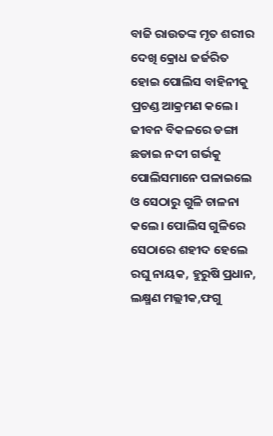ବାଜି ରାଉତଙ୍କ ମୃତ ଶରୀର ଦେଖି କ୍ରୋଧ ଜର୍ଜରିତ ହୋଇ ପୋଲିସ ବାହିନୀକୁ ପ୍ରଚଣ୍ଡ ଆକ୍ରମଣ କଲେ। ଜୀବନ ବିକଳରେ ଡଙ୍ଗା ଛଡାଇ ନଦୀ ଗର୍ଭକୁ ପୋଲିସମାନେ ପଳାଇଲେ ଓ ସେଠାରୁ ଗୁଳି ଚାଳନା କଲେ। ପୋଲିସ ଗୁଳିରେ ସେଠାରେ ଶହୀଦ ହେଲେ ରଘୁ ନାୟକ, ହୁରୁଷି ପ୍ରଧାନ, ଲକ୍ଷ୍ମଣ ମଲ୍ଲୀକ,ଫଗୁ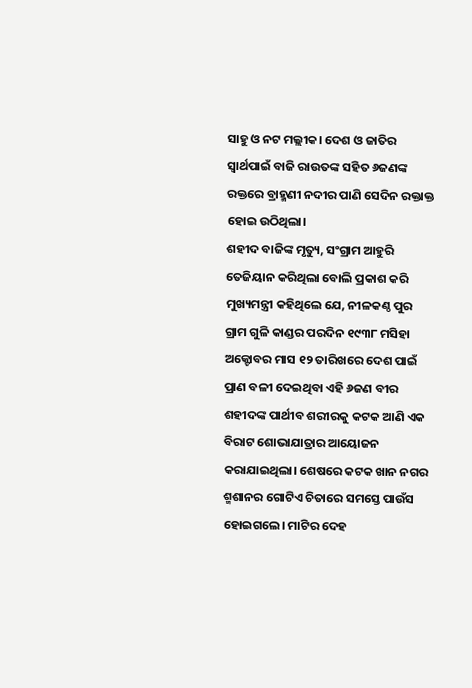ସାହୁ ଓ ନଟ ମଲ୍ଲୀକ। ଦେଶ ଓ ଜାତିର ସ୍ବାର୍ଥପାଇଁ ବାଜି ରାଉତଙ୍କ ସହିତ ୬ଜଣଙ୍କ ରକ୍ତରେ ବ୍ରାହ୍ମଣୀ ନଦୀର ପାଣି ସେଦିନ ରକ୍ତାକ୍ତ ହୋଇ ଉଠିଥିଲା।
ଶହୀଦ ବାଜିଙ୍କ ମୃତ୍ୟୁ, ସଂଗ୍ରାମ ଆହୁରି ତେଜିୟାନ କରିଥିଲା ବୋଲି ପ୍ରକାଶ କରି ମୁଖ୍ୟମନ୍ତ୍ରୀ କହିଥିଲେ ଯେ, ନୀଳକଣ୍ଠ ପୁର ଗ୍ରାମ ଗୁଳି କାଣ୍ଡର ପରଦିନ ୧୯୩୮ ମସିହା ଅକ୍ଟୋବର ମାସ ୧୨ ତାରିଖରେ ଦେଶ ପାଇଁ ପ୍ରାଣ ବଳୀ ଦେଇଥିବା ଏହି ୬ଜଣ ବୀର ଶହୀଦଙ୍କ ପାର୍ଥୀବ ଶରୀରକୁ କଟକ ଆଣି ଏକ ବିରାଟ ଶୋଭାଯାତ୍ରାର ଆୟୋଜନ କରାଯାଇଥିଲା। ଶେଷରେ କଟକ ଖାନ ନଗର ଶ୍ମଶାନର ଗୋଟିଏ ଚିତାରେ ସମସ୍ତେ ପାଉଁସ ହୋଇଗଲେ। ମାଟିର ଦେହ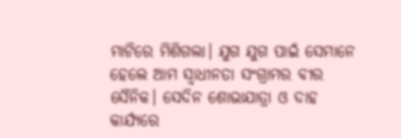ମାଟିରେ ମିଶିଗଲା। ଯୁଗ ଯୁଗ ପାଇଁ ସେମାନେ ହେଲେ ଆମ ସ୍ବାଧୀନତା ସଂଗ୍ରାମର ବୀର ସୈନିକ। ସେଦିନ ଶୋଭାଯାତ୍ରା ଓ ଦାହ କାର୍ଯ୍ୟରେ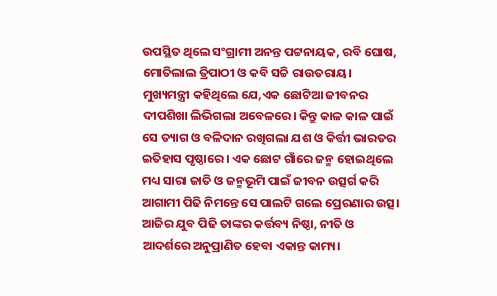ଉପସ୍ଥିତ ଥିଲେ ସଂଗ୍ରାମୀ ଅନନ୍ତ ପଟ୍ଟନାୟକ, ରବି ଘୋଷ, ମୋତିଲାଲ ତ୍ରିପାଠୀ ଓ କବି ସଚ୍ଚି ରାଉତରାୟ।
ମୁଖ୍ୟମନ୍ତ୍ରୀ କହିଥିଲେ ଯେ,ଏକ ଛୋଟିଆ ଜୀବନର ଦୀପଶିଖା ଲିଭିଗଲା ଅବେଳରେ। କିନ୍ତୁ କାଳ କାଳ ପାଇଁ ସେ ତ୍ୟାଗ ଓ ବଳିଦାନ ରଖିଗଲା ଯଶ ଓ କିର୍ତ୍ତୀ ଭାରତର ଇତିହାସ ପୃଷ୍ଠାରେ। ଏକ ଛୋଟ ଗାଁରେ ଜନ୍ମ ହୋଇଥିଲେ ମଧ୍ୟ ସାରା ଜାତି ଓ ଜନ୍ମଭୂମି ପାଇଁ ଜୀବନ ଉତ୍ସର୍ଗ କରି ଆଗାମୀ ପିଢି ନିମନ୍ତେ ସେ ପାଲଟି ଗଲେ ପ୍ରେରଣାର ଉତ୍ସ। ଆଜିର ଯୁବ ପିଢି ତାଙ୍କର କର୍ତ୍ତବ୍ୟ ନିଷ୍ଠା, ନୀତି ଓ ଆଦର୍ଶରେ ଅନୁପ୍ରାଣିତ ହେବା ଏକାନ୍ତ କାମ୍ୟ।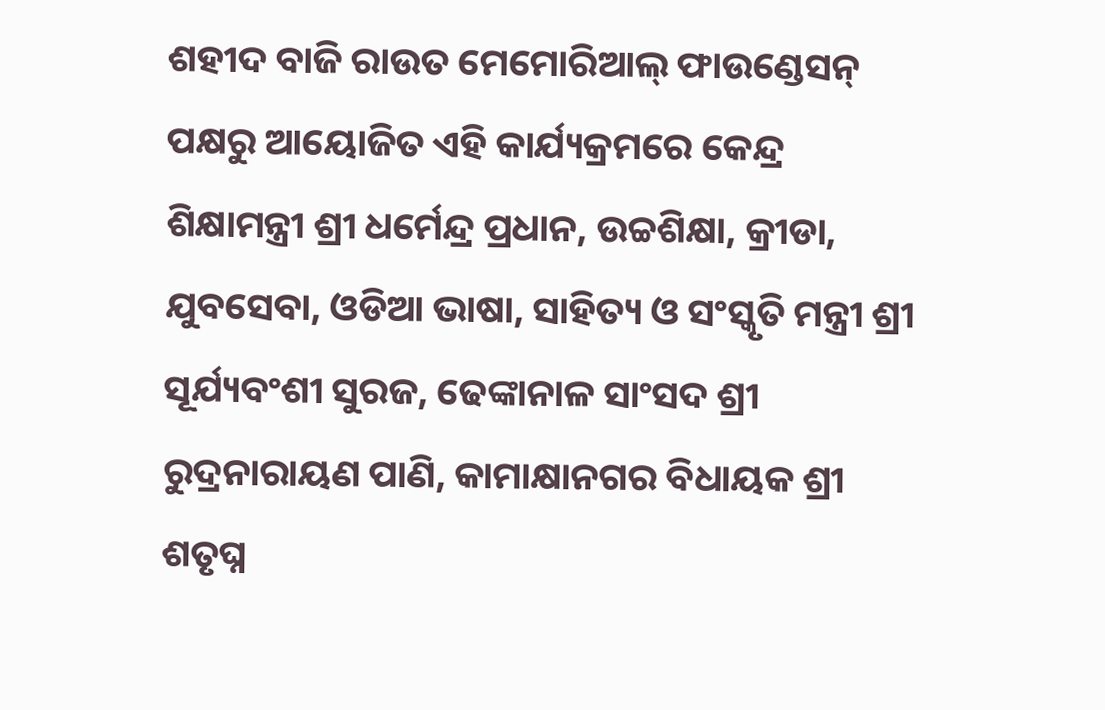ଶହୀଦ ବାଜି ରାଉତ ମେମୋରିଆଲ୍ ଫାଉଣ୍ଡେସନ୍ ପକ୍ଷରୁ ଆୟୋଜିତ ଏହି କାର୍ଯ୍ୟକ୍ରମରେ କେନ୍ଦ୍ର ଶିକ୍ଷାମନ୍ତ୍ରୀ ଶ୍ରୀ ଧର୍ମେନ୍ଦ୍ର ପ୍ରଧାନ, ଉଚ୍ଚଶିକ୍ଷା, କ୍ରୀଡା, ଯୁବସେବା, ଓଡିଆ ଭାଷା, ସାହିତ୍ୟ ଓ ସଂସ୍କୃତି ମନ୍ତ୍ରୀ ଶ୍ରୀ ସୂର୍ଯ୍ୟବଂଶୀ ସୁରଜ, ଢେଙ୍କାନାଳ ସାଂସଦ ଶ୍ରୀ ରୁଦ୍ରନାରାୟଣ ପାଣି, କାମାକ୍ଷାନଗର ବିଧାୟକ ଶ୍ରୀ ଶତୃଘ୍ନ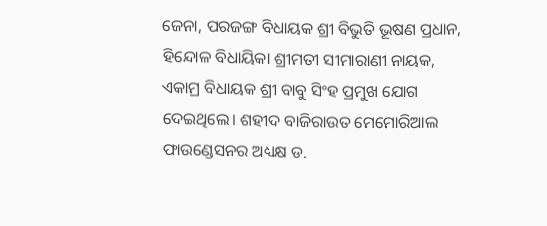ଜେନା, ପରଜଙ୍ଗ ବିଧାୟକ ଶ୍ରୀ ବିଭୁତି ଭୂଷଣ ପ୍ରଧାନ, ହିନ୍ଦୋଳ ବିଧାୟିକା ଶ୍ରୀମତୀ ସୀମାରାଣୀ ନାୟକ, ଏକାମ୍ର ବିଧାୟକ ଶ୍ରୀ ବାବୁ ସିଂହ ପ୍ରମୁଖ ଯୋଗ ଦେଇଥିଲେ। ଶହୀଦ ବାଜିରାଉତ ମେମୋରିଆଲ ଫାଉଣ୍ଡେସନର ଅଧ୍ୟକ୍ଷ ଡ.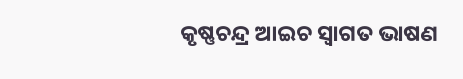କୃଷ୍ଣଚନ୍ଦ୍ର ଆଇଚ ସ୍ୱାଗତ ଭାଷଣ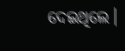ଦେଇଥିଲେ।